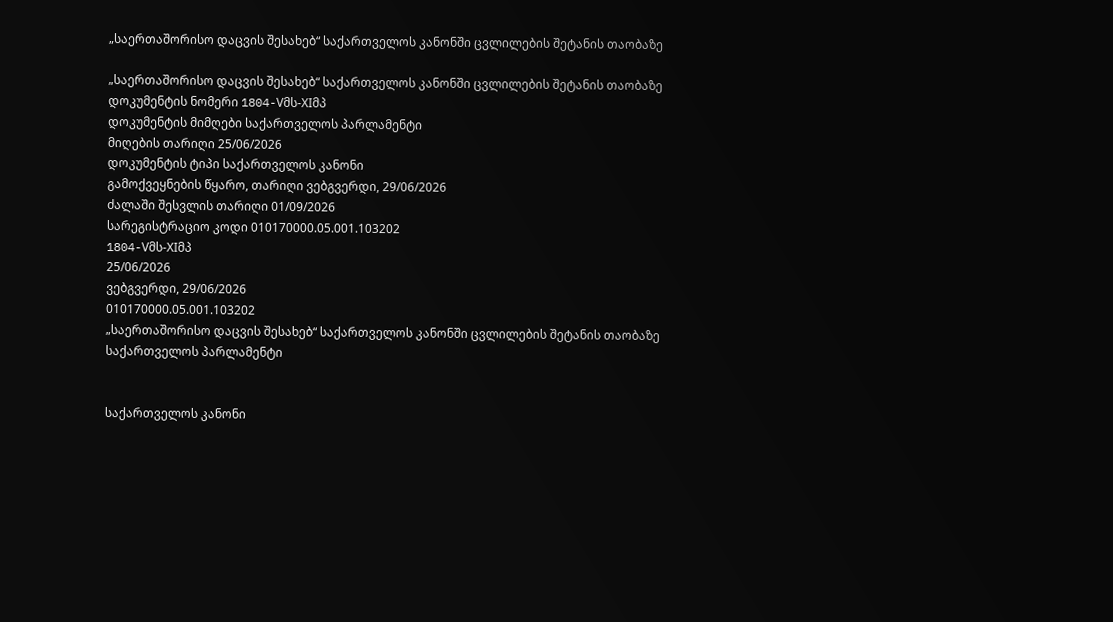„საერთაშორისო დაცვის შესახებ“ საქართველოს კანონში ცვლილების შეტანის თაობაზე

„საერთაშორისო დაცვის შესახებ“ საქართველოს კანონში ცვლილების შეტანის თაობაზე
დოკუმენტის ნომერი 1804-Vმს-XIმპ
დოკუმენტის მიმღები საქართველოს პარლამენტი
მიღების თარიღი 25/06/2026
დოკუმენტის ტიპი საქართველოს კანონი
გამოქვეყნების წყარო, თარიღი ვებგვერდი, 29/06/2026
ძალაში შესვლის თარიღი 01/09/2026
სარეგისტრაციო კოდი 010170000.05.001.103202
1804-Vმს-XIმპ
25/06/2026
ვებგვერდი, 29/06/2026
010170000.05.001.103202
„საერთაშორისო დაცვის შესახებ“ საქართველოს კანონში ცვლილების შეტანის თაობაზე
საქართველოს პარლამენტი


საქართველოს კანონი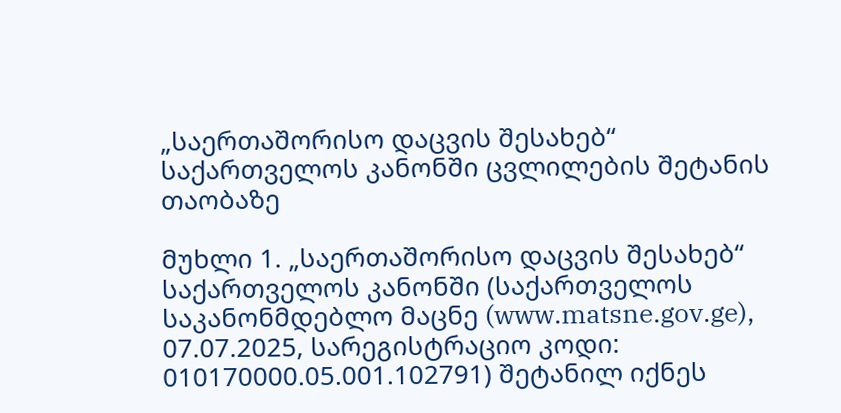„საერთაშორისო დაცვის შესახებ“ საქართველოს კანონში ცვლილების შეტანის თაობაზე

მუხლი 1. „საერთაშორისო დაცვის შესახებ“ საქართველოს კანონში (საქართველოს საკანონმდებლო მაცნე (www.matsne.gov.ge), 07.07.2025, სარეგისტრაციო კოდი: 010170000.05.001.102791) შეტანილ იქნეს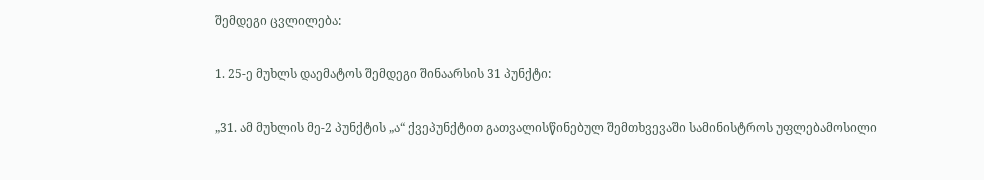შემდეგი ცვლილება:

1. 25-ე მუხლს დაემატოს შემდეგი შინაარსის 31 პუნქტი:

„31. ამ მუხლის მე-2 პუნქტის „ა“ ქვეპუნქტით გათვალისწინებულ შემთხვევაში სამინისტროს უფლებამოსილი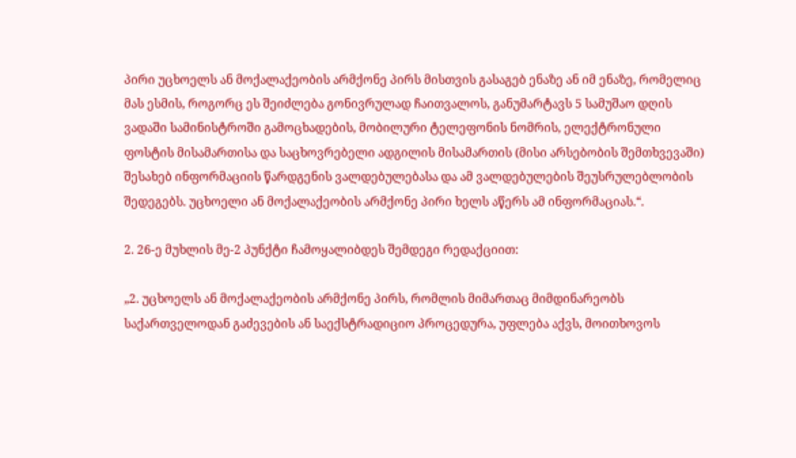პირი უცხოელს ან მოქალაქეობის არმქონე პირს მისთვის გასაგებ ენაზე ან იმ ენაზე, რომელიც მას ესმის, როგორც ეს შეიძლება გონივრულად ჩაითვალოს, განუმარტავს 5 სამუშაო დღის ვადაში სამინისტროში გამოცხადების, მობილური ტელეფონის ნომრის, ელექტრონული ფოსტის მისამართისა და საცხოვრებელი ადგილის მისამართის (მისი არსებობის შემთხვევაში) შესახებ ინფორმაციის წარდგენის ვალდებულებასა და ამ ვალდებულების შეუსრულებლობის შედეგებს. უცხოელი ან მოქალაქეობის არმქონე პირი ხელს აწერს ამ ინფორმაციას.“.

2. 26-ე მუხლის მე-2 პუნქტი ჩამოყალიბდეს შემდეგი რედაქციით:

„2. უცხოელს ან მოქალაქეობის არმქონე პირს, რომლის მიმართაც მიმდინარეობს საქართველოდან გაძევების ან საექსტრადიციო პროცედურა, უფლება აქვს, მოითხოვოს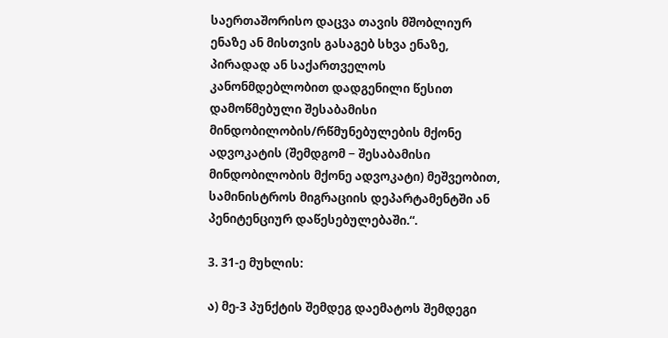საერთაშორისო დაცვა თავის მშობლიურ ენაზე ან მისთვის გასაგებ სხვა ენაზე, პირადად ან საქართველოს კანონმდებლობით დადგენილი წესით დამოწმებული შესაბამისი მინდობილობის/რწმუნებულების მქონე ადვოკატის (შემდგომ − შესაბამისი მინდობილობის მქონე ადვოკატი) მეშვეობით, სამინისტროს მიგრაციის დეპარტამენტში ან პენიტენციურ დაწესებულებაში.“.

3. 31-ე მუხლის:

ა) მე-3 პუნქტის შემდეგ დაემატოს შემდეგი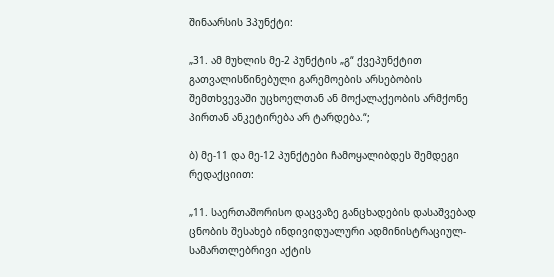შინაარსის 3პუნქტი:

„31. ამ მუხლის მე-2 პუნქტის „გ“ ქვეპუნქტით გათვალისწინებული გარემოების არსებობის შემთხვევაში უცხოელთან ან მოქალაქეობის არმქონე პირთან ანკეტირება არ ტარდება.“;

ბ) მე-11 და მე-12 პუნქტები ჩამოყალიბდეს შემდეგი რედაქციით:

„11. საერთაშორისო დაცვაზე განცხადების დასაშვებად ცნობის შესახებ ინდივიდუალური ადმინისტრაციულ-სამართლებრივი აქტის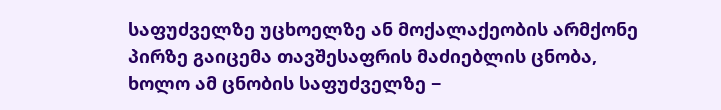საფუძველზე უცხოელზე ან მოქალაქეობის არმქონე პირზე გაიცემა თავშესაფრის მაძიებლის ცნობა, ხოლო ამ ცნობის საფუძველზე −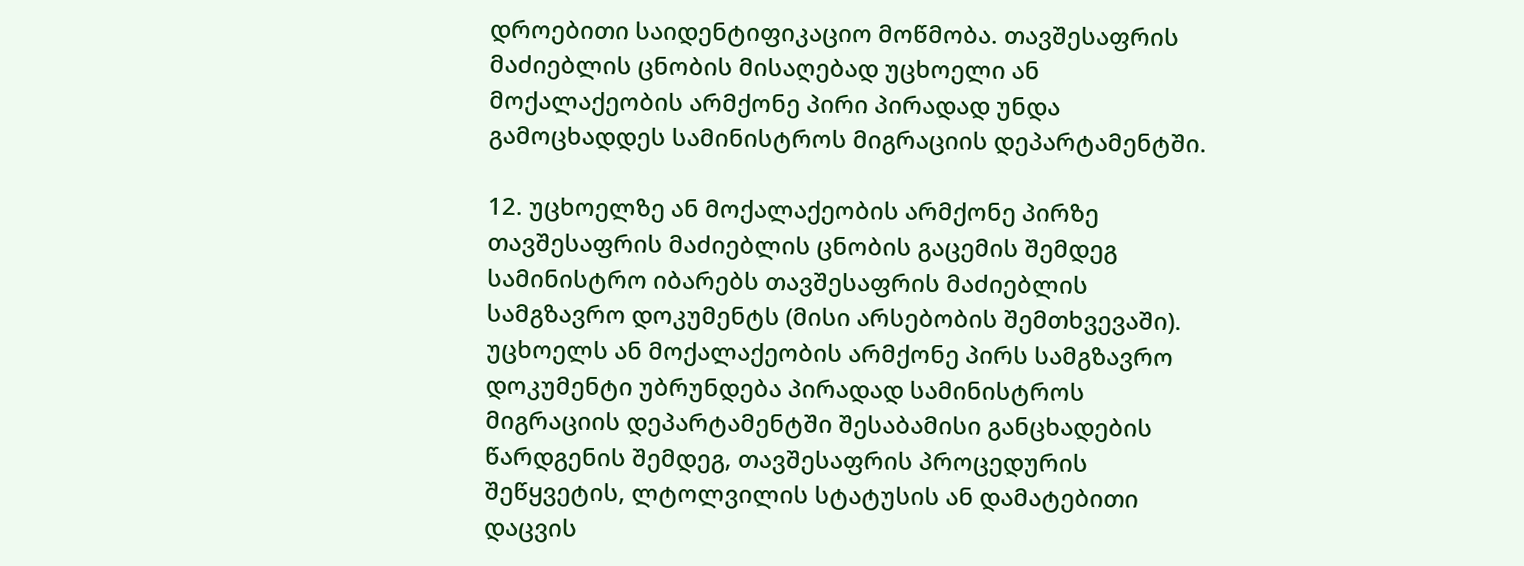დროებითი საიდენტიფიკაციო მოწმობა. თავშესაფრის მაძიებლის ცნობის მისაღებად უცხოელი ან მოქალაქეობის არმქონე პირი პირადად უნდა გამოცხადდეს სამინისტროს მიგრაციის დეპარტამენტში.

12. უცხოელზე ან მოქალაქეობის არმქონე პირზე თავშესაფრის მაძიებლის ცნობის გაცემის შემდეგ სამინისტრო იბარებს თავშესაფრის მაძიებლის სამგზავრო დოკუმენტს (მისი არსებობის შემთხვევაში). უცხოელს ან მოქალაქეობის არმქონე პირს სამგზავრო დოკუმენტი უბრუნდება პირადად სამინისტროს მიგრაციის დეპარტამენტში შესაბამისი განცხადების წარდგენის შემდეგ, თავშესაფრის პროცედურის შეწყვეტის, ლტოლვილის სტატუსის ან დამატებითი დაცვის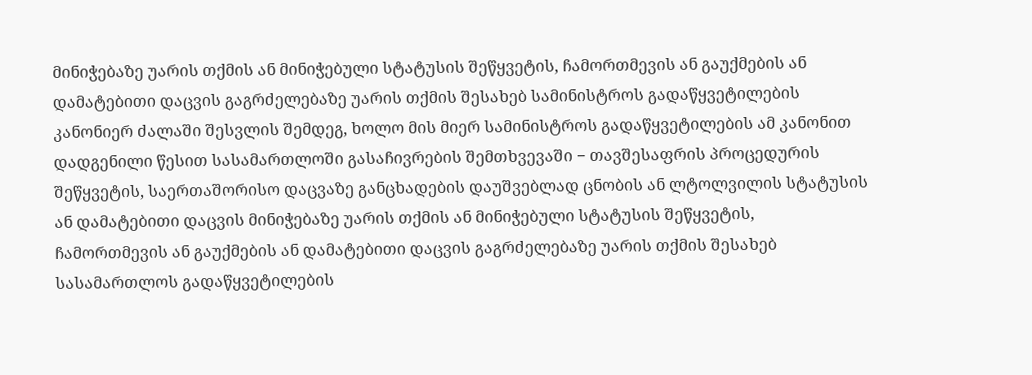მინიჭებაზე უარის თქმის ან მინიჭებული სტატუსის შეწყვეტის, ჩამორთმევის ან გაუქმების ან დამატებითი დაცვის გაგრძელებაზე უარის თქმის შესახებ სამინისტროს გადაწყვეტილების კანონიერ ძალაში შესვლის შემდეგ, ხოლო მის მიერ სამინისტროს გადაწყვეტილების ამ კანონით დადგენილი წესით სასამართლოში გასაჩივრების შემთხვევაში − თავშესაფრის პროცედურის შეწყვეტის, საერთაშორისო დაცვაზე განცხადების დაუშვებლად ცნობის ან ლტოლვილის სტატუსის ან დამატებითი დაცვის მინიჭებაზე უარის თქმის ან მინიჭებული სტატუსის შეწყვეტის, ჩამორთმევის ან გაუქმების ან დამატებითი დაცვის გაგრძელებაზე უარის თქმის შესახებ სასამართლოს გადაწყვეტილების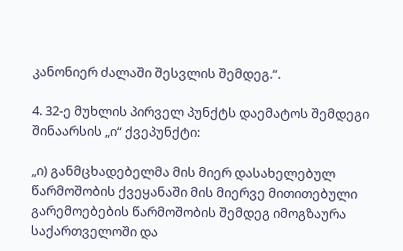კანონიერ ძალაში შესვლის შემდეგ.“.

4. 32-ე მუხლის პირველ პუნქტს დაემატოს შემდეგი შინაარსის „ი“ ქვეპუნქტი:

„ი) განმცხადებელმა მის მიერ დასახელებულ წარმოშობის ქვეყანაში მის მიერვე მითითებული გარემოებების წარმოშობის შემდეგ იმოგზაურა საქართველოში და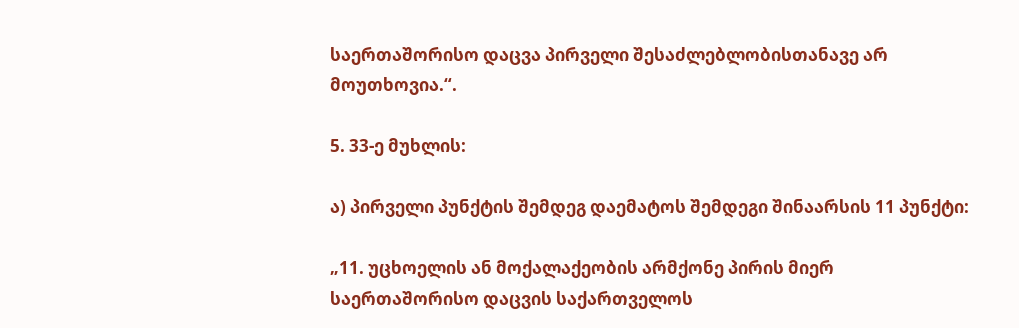საერთაშორისო დაცვა პირველი შესაძლებლობისთანავე არ მოუთხოვია.“.

5. 33-ე მუხლის:

ა) პირველი პუნქტის შემდეგ დაემატოს შემდეგი შინაარსის 11 პუნქტი:

„11. უცხოელის ან მოქალაქეობის არმქონე პირის მიერ საერთაშორისო დაცვის საქართველოს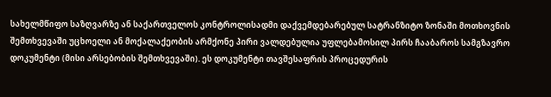სახელმწიფო საზღვარზე ან საქართველოს კონტროლისადმი დაქვემდებარებულ სატრანზიტო ზონაში მოთხოვნის შემთხვევაში უცხოელი ან მოქალაქეობის არმქონე პირი ვალდებულია უფლებამოსილ პირს ჩააბაროს სამგზავრო დოკუმენტი (მისი არსებობის შემთხვევაში). ეს დოკუმენტი თავშესაფრის პროცედურის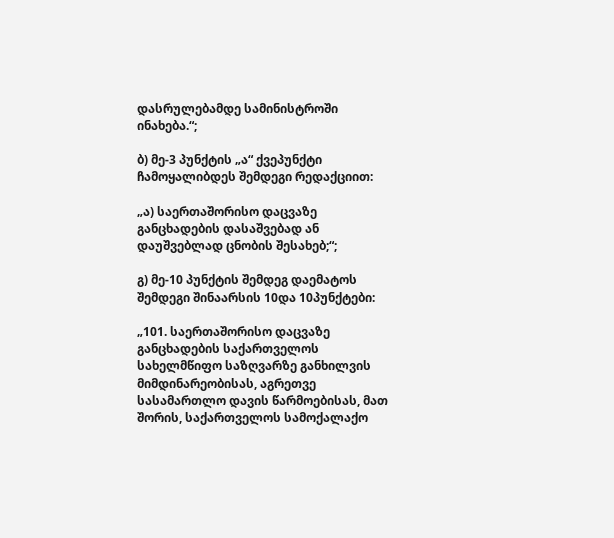დასრულებამდე სამინისტროში ინახება.“;

ბ) მე-3 პუნქტის „ა“ ქვეპუნქტი ჩამოყალიბდეს შემდეგი რედაქციით:

„ა) საერთაშორისო დაცვაზე განცხადების დასაშვებად ან დაუშვებლად ცნობის შესახებ;“;

გ) მე-10 პუნქტის შემდეგ დაემატოს შემდეგი შინაარსის 10და 10პუნქტები:

„101. საერთაშორისო დაცვაზე განცხადების საქართველოს სახელმწიფო საზღვარზე განხილვის მიმდინარეობისას, აგრეთვე სასამართლო დავის წარმოებისას, მათ შორის, საქართველოს სამოქალაქო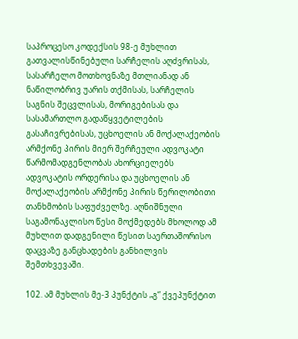საპროცესო კოდექსის 98-ე მუხლით გათვალისწინებული სარჩელის აღძვრისას, სასარჩელო მოთხოვნაზე მთლიანად ან ნაწილობრივ უარის თქმისას, სარჩელის საგნის შეცვლისას, მორიგებისას და სასამართლო გადაწყვეტილების გასაჩივრებისას, უცხოელის ან მოქალაქეობის არმქონე პირის მიერ შერჩეული ადვოკატი წარმომადგენლობას ახორციელებს ადვოკატის ორდერისა და უცხოელის ან მოქალაქეობის არმქონე პირის წერილობითი თანხმობის საფუძველზე. აღნიშნული საგამონაკლისო წესი მოქმედებს მხოლოდ ამ მუხლით დადგენილი წესით საერთაშორისო დაცვაზე განცხადების განხილვის შემთხვევაში.

102. ამ მუხლის მე-3 პუნქტის „გ“ ქვეპუნქტით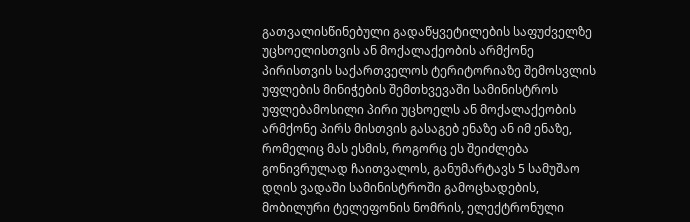გათვალისწინებული გადაწყვეტილების საფუძველზე უცხოელისთვის ან მოქალაქეობის არმქონე პირისთვის საქართველოს ტერიტორიაზე შემოსვლის უფლების მინიჭების შემთხვევაში სამინისტროს უფლებამოსილი პირი უცხოელს ან მოქალაქეობის არმქონე პირს მისთვის გასაგებ ენაზე ან იმ ენაზე, რომელიც მას ესმის, როგორც ეს შეიძლება გონივრულად ჩაითვალოს, განუმარტავს 5 სამუშაო დღის ვადაში სამინისტროში გამოცხადების, მობილური ტელეფონის ნომრის, ელექტრონული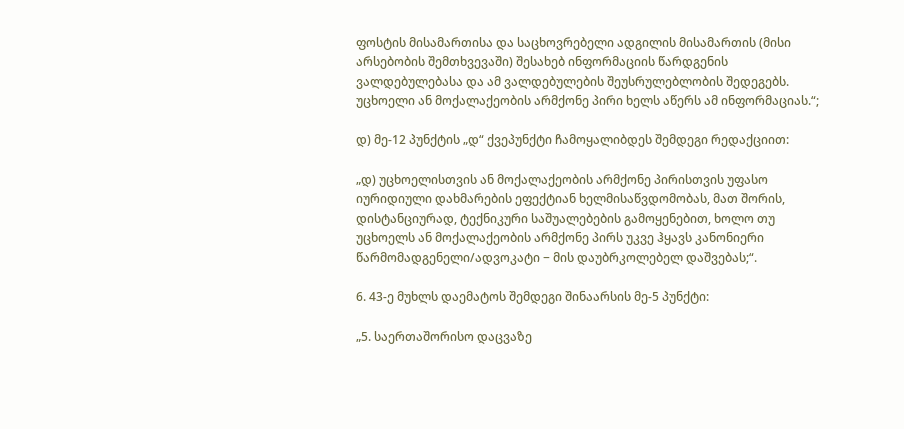ფოსტის მისამართისა და საცხოვრებელი ადგილის მისამართის (მისი არსებობის შემთხვევაში) შესახებ ინფორმაციის წარდგენის ვალდებულებასა და ამ ვალდებულების შეუსრულებლობის შედეგებს. უცხოელი ან მოქალაქეობის არმქონე პირი ხელს აწერს ამ ინფორმაციას.“;

დ) მე-12 პუნქტის „დ“ ქვეპუნქტი ჩამოყალიბდეს შემდეგი რედაქციით:

„დ) უცხოელისთვის ან მოქალაქეობის არმქონე პირისთვის უფასო იურიდიული დახმარების ეფექტიან ხელმისაწვდომობას, მათ შორის, დისტანციურად, ტექნიკური საშუალებების გამოყენებით, ხოლო თუ უცხოელს ან მოქალაქეობის არმქონე პირს უკვე ჰყავს კანონიერი წარმომადგენელი/ადვოკატი − მის დაუბრკოლებელ დაშვებას;“.

6. 43-ე მუხლს დაემატოს შემდეგი შინაარსის მე-5 პუნქტი:

„5. საერთაშორისო დაცვაზე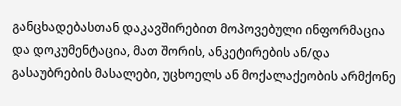განცხადებასთან დაკავშირებით მოპოვებული ინფორმაცია და დოკუმენტაცია, მათ შორის, ანკეტირების ან/და გასაუბრების მასალები, უცხოელს ან მოქალაქეობის არმქონე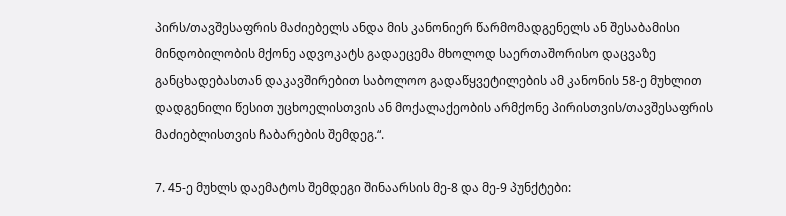პირს/თავშესაფრის მაძიებელს ანდა მის კანონიერ წარმომადგენელს ან შესაბამისი მინდობილობის მქონე ადვოკატს გადაეცემა მხოლოდ საერთაშორისო დაცვაზე განცხადებასთან დაკავშირებით საბოლოო გადაწყვეტილების ამ კანონის 58-ე მუხლით დადგენილი წესით უცხოელისთვის ან მოქალაქეობის არმქონე პირისთვის/თავშესაფრის მაძიებლისთვის ჩაბარების შემდეგ.“.

7. 45-ე მუხლს დაემატოს შემდეგი შინაარსის მე-8 და მე-9 პუნქტები: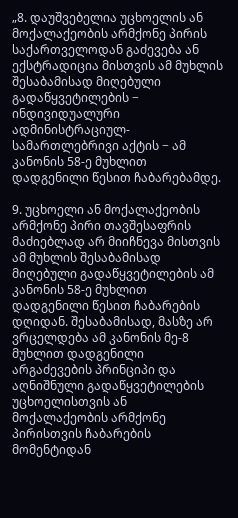„8. დაუშვებელია უცხოელის ან მოქალაქეობის არმქონე პირის საქართველოდან გაძევება ან ექსტრადიცია მისთვის ამ მუხლის შესაბამისად მიღებული გადაწყვეტილების − ინდივიდუალური ადმინისტრაციულ-სამართლებრივი აქტის − ამ კანონის 58-ე მუხლით დადგენილი წესით ჩაბარებამდე.

9. უცხოელი ან მოქალაქეობის არმქონე პირი თავშესაფრის მაძიებლად არ მიიჩნევა მისთვის ამ მუხლის შესაბამისად მიღებული გადაწყვეტილების ამ კანონის 58-ე მუხლით დადგენილი წესით ჩაბარების დღიდან. შესაბამისად, მასზე არ ვრცელდება ამ კანონის მე-8 მუხლით დადგენილი არგაძევების პრინციპი და აღნიშნული გადაწყვეტილების უცხოელისთვის ან მოქალაქეობის არმქონე პირისთვის ჩაბარების მომენტიდან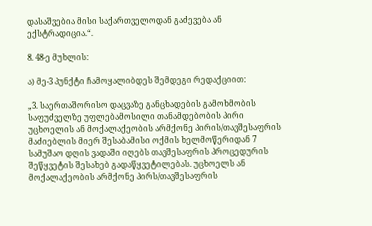დასაშვებია მისი საქართველოდან გაძევება ან ექსტრადიცია.“.

8. 48-ე მუხლის:

ა) მე-3 პუნქტი ჩამოყალიბდეს შემდეგი რედაქციით:

„3. საერთაშორისო დაცვაზე განცხადების გამოხმობის საფუძველზე უფლებამოსილი თანამდებობის პირი  უცხოელის ან მოქალაქეობის არმქონე პირის/თავშესაფრის მაძიებლის მიერ შესაბამისი ოქმის ხელმოწერიდან 7 სამუშაო დღის ვადაში იღებს თავშესაფრის პროცედურის შეწყვეტის შესახებ გადაწყვეტილებას. უცხოელს ან მოქალაქეობის არმქონე პირს/თავშესაფრის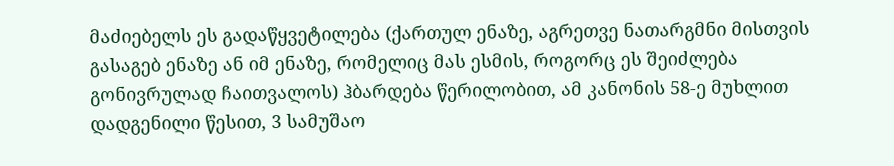მაძიებელს ეს გადაწყვეტილება (ქართულ ენაზე, აგრეთვე ნათარგმნი მისთვის გასაგებ ენაზე ან იმ ენაზე, რომელიც მას ესმის, როგორც ეს შეიძლება გონივრულად ჩაითვალოს) ჰბარდება წერილობით, ამ კანონის 58-ე მუხლით დადგენილი წესით, 3 სამუშაო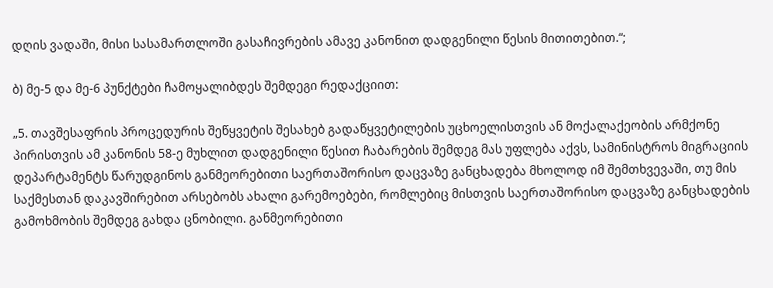დღის ვადაში, მისი სასამართლოში გასაჩივრების ამავე კანონით დადგენილი წესის მითითებით.“;

ბ) მე-5 და მე-6 პუნქტები ჩამოყალიბდეს შემდეგი რედაქციით:

„5. თავშესაფრის პროცედურის შეწყვეტის შესახებ გადაწყვეტილების უცხოელისთვის ან მოქალაქეობის არმქონე პირისთვის ამ კანონის 58-ე მუხლით დადგენილი წესით ჩაბარების შემდეგ მას უფლება აქვს, სამინისტროს მიგრაციის დეპარტამენტს წარუდგინოს განმეორებითი საერთაშორისო დაცვაზე განცხადება მხოლოდ იმ შემთხვევაში, თუ მის საქმესთან დაკავშირებით არსებობს ახალი გარემოებები, რომლებიც მისთვის საერთაშორისო დაცვაზე განცხადების გამოხმობის შემდეგ გახდა ცნობილი. განმეორებითი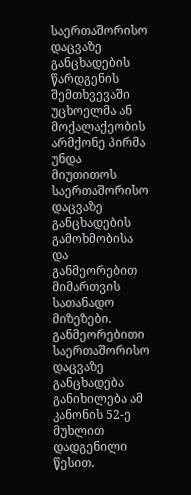საერთაშორისო დაცვაზე განცხადების წარდგენის შემთხვევაში უცხოელმა ან მოქალაქეობის არმქონე პირმა უნდა მიუთითოს საერთაშორისო დაცვაზე განცხადების გამოხმობისა და განმეორებით მიმართვის სათანადო მიზეზები. განმეორებითი საერთაშორისო დაცვაზე განცხადება განიხილება ამ კანონის 52-ე მუხლით დადგენილი წესით.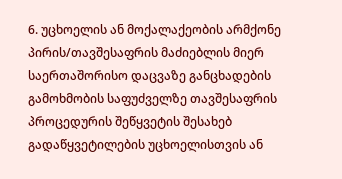6. უცხოელის ან მოქალაქეობის არმქონე პირის/თავშესაფრის მაძიებლის მიერ საერთაშორისო დაცვაზე განცხადების გამოხმობის საფუძველზე თავშესაფრის პროცედურის შეწყვეტის შესახებ გადაწყვეტილების უცხოელისთვის ან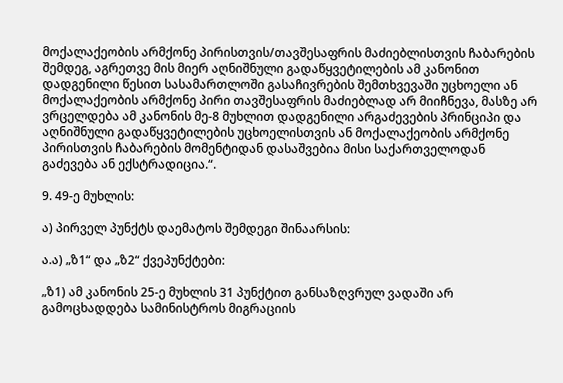მოქალაქეობის არმქონე პირისთვის/თავშესაფრის მაძიებლისთვის ჩაბარების შემდეგ, აგრეთვე მის მიერ აღნიშნული გადაწყვეტილების ამ კანონით დადგენილი წესით სასამართლოში გასაჩივრების შემთხვევაში უცხოელი ან მოქალაქეობის არმქონე პირი თავშესაფრის მაძიებლად არ მიიჩნევა, მასზე არ ვრცელდება ამ კანონის მე-8 მუხლით დადგენილი არგაძევების პრინციპი და აღნიშნული გადაწყვეტილების უცხოელისთვის ან მოქალაქეობის არმქონე პირისთვის ჩაბარების მომენტიდან დასაშვებია მისი საქართველოდან გაძევება ან ექსტრადიცია.“.

9. 49-ე მუხლის:

ა) პირველ პუნქტს დაემატოს შემდეგი შინაარსის:

ა.ა) „ზ1“ და „ზ2“ ქვეპუნქტები:

„ზ1) ამ კანონის 25-ე მუხლის 31 პუნქტით განსაზღვრულ ვადაში არ გამოცხადდება სამინისტროს მიგრაციის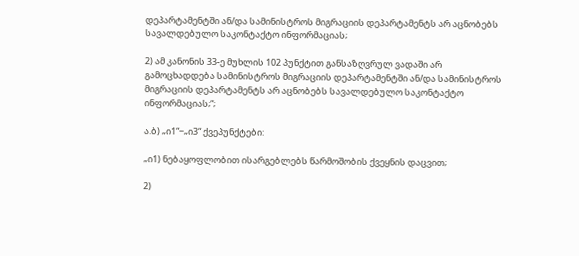დეპარტამენტში ან/და სამინისტროს მიგრაციის დეპარტამენტს არ აცნობებს სავალდებულო საკონტაქტო ინფორმაციას;

2) ამ კანონის 33-ე მუხლის 102 პუნქტით განსაზღვრულ ვადაში არ გამოცხადდება სამინისტროს მიგრაციის დეპარტამენტში ან/და სამინისტროს მიგრაციის დეპარტამენტს არ აცნობებს სავალდებულო საკონტაქტო ინფორმაციას;“;

ა.ბ) „ი1“−„ი3“ ქვეპუნქტები:

„ი1) ნებაყოფლობით ისარგებლებს წარმოშობის ქვეყნის დაცვით;

2)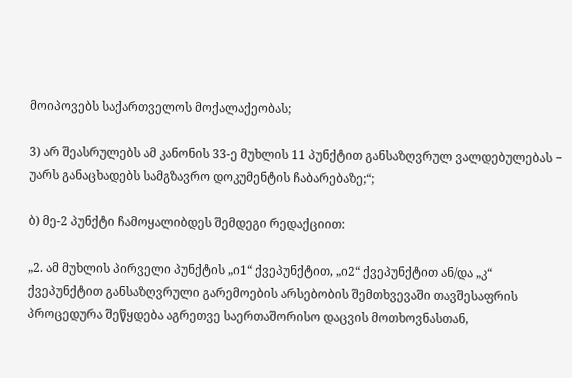მოიპოვებს საქართველოს მოქალაქეობას;

3) არ შეასრულებს ამ კანონის 33-ე მუხლის 11 პუნქტით განსაზღვრულ ვალდებულებას − უარს განაცხადებს სამგზავრო დოკუმენტის ჩაბარებაზე;“;

ბ) მე-2 პუნქტი ჩამოყალიბდეს შემდეგი რედაქციით:

„2. ამ მუხლის პირველი პუნქტის „ი1“ ქვეპუნქტით, „ი2“ ქვეპუნქტით ან/და „კ“ ქვეპუნქტით განსაზღვრული გარემოების არსებობის შემთხვევაში თავშესაფრის პროცედურა შეწყდება აგრეთვე საერთაშორისო დაცვის მოთხოვნასთან,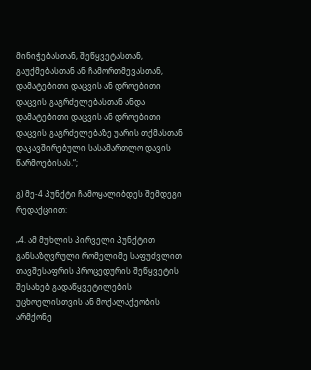მინიჭებასთან, შეწყვეტასთან, გაუქმებასთან ან ჩამორთმევასთან, დამატებითი დაცვის ან დროებითი დაცვის გაგრძელებასთან ანდა დამატებითი დაცვის ან დროებითი დაცვის გაგრძელებაზე უარის თქმასთან დაკავშირებული სასამართლო დავის წარმოებისას.“;

გ) მე-4 პუნქტი ჩამოყალიბდეს შემდეგი რედაქციით:

„4. ამ მუხლის პირველი პუნქტით განსაზღვრული რომელიმე საფუძვლით თავშესაფრის პროცედურის შეწყვეტის შესახებ გადაწყვეტილების უცხოელისთვის ან მოქალაქეობის არმქონე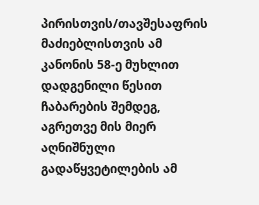პირისთვის/თავშესაფრის მაძიებლისთვის ამ კანონის 58-ე მუხლით დადგენილი წესით ჩაბარების შემდეგ, აგრეთვე მის მიერ აღნიშნული გადაწყვეტილების ამ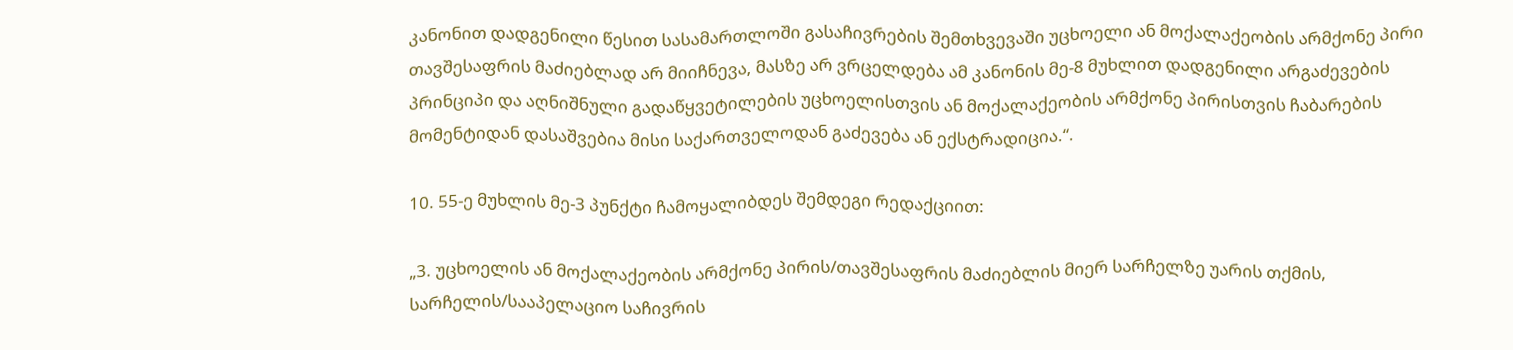კანონით დადგენილი წესით სასამართლოში გასაჩივრების შემთხვევაში უცხოელი ან მოქალაქეობის არმქონე პირი თავშესაფრის მაძიებლად არ მიიჩნევა, მასზე არ ვრცელდება ამ კანონის მე-8 მუხლით დადგენილი არგაძევების პრინციპი და აღნიშნული გადაწყვეტილების უცხოელისთვის ან მოქალაქეობის არმქონე პირისთვის ჩაბარების მომენტიდან დასაშვებია მისი საქართველოდან გაძევება ან ექსტრადიცია.“.

10. 55-ე მუხლის მე-3 პუნქტი ჩამოყალიბდეს შემდეგი რედაქციით:

„3. უცხოელის ან მოქალაქეობის არმქონე პირის/თავშესაფრის მაძიებლის მიერ სარჩელზე უარის თქმის, სარჩელის/სააპელაციო საჩივრის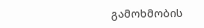გამოხმობის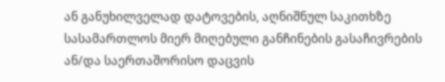ან განუხილველად დატოვების, აღნიშნულ საკითხზე სასამართლოს მიერ მიღებული განჩინების გასაჩივრების ან/და საერთაშორისო დაცვის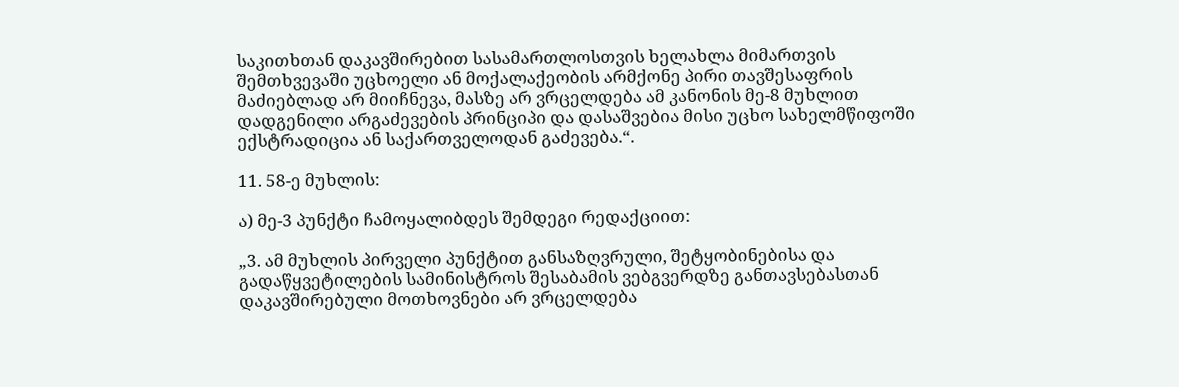საკითხთან დაკავშირებით სასამართლოსთვის ხელახლა მიმართვის შემთხვევაში უცხოელი ან მოქალაქეობის არმქონე პირი თავშესაფრის მაძიებლად არ მიიჩნევა, მასზე არ ვრცელდება ამ კანონის მე-8 მუხლით დადგენილი არგაძევების პრინციპი და დასაშვებია მისი უცხო სახელმწიფოში ექსტრადიცია ან საქართველოდან გაძევება.“.

11. 58-ე მუხლის:

ა) მე-3 პუნქტი ჩამოყალიბდეს შემდეგი რედაქციით:

„3. ამ მუხლის პირველი პუნქტით განსაზღვრული, შეტყობინებისა და გადაწყვეტილების სამინისტროს შესაბამის ვებგვერდზე განთავსებასთან დაკავშირებული მოთხოვნები არ ვრცელდება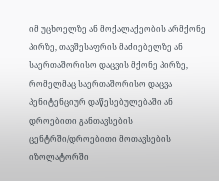იმ უცხოელზე ან მოქალაქეობის არმქონე პირზე, თავშესაფრის მაძიებელზე ან საერთაშორისო დაცვის მქონე პირზე, რომელმაც საერთაშორისო დაცვა პენიტენციურ დაწესებულებაში ან დროებითი განთავსების ცენტრში/დროებითი მოთავსების იზოლატორში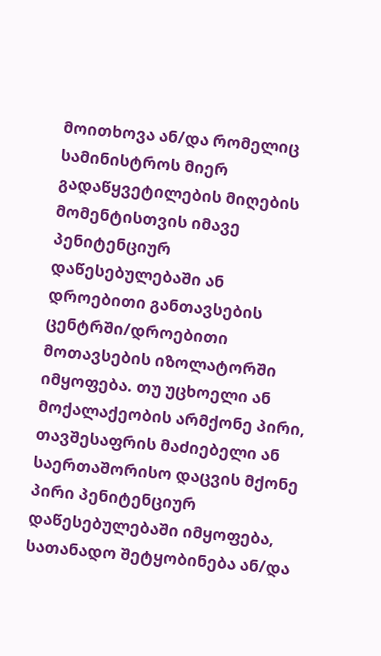მოითხოვა ან/და რომელიც სამინისტროს მიერ გადაწყვეტილების მიღების მომენტისთვის იმავე პენიტენციურ დაწესებულებაში ან დროებითი განთავსების ცენტრში/დროებითი მოთავსების იზოლატორში იმყოფება. თუ უცხოელი ან მოქალაქეობის არმქონე პირი, თავშესაფრის მაძიებელი ან საერთაშორისო დაცვის მქონე პირი პენიტენციურ დაწესებულებაში იმყოფება, სათანადო შეტყობინება ან/და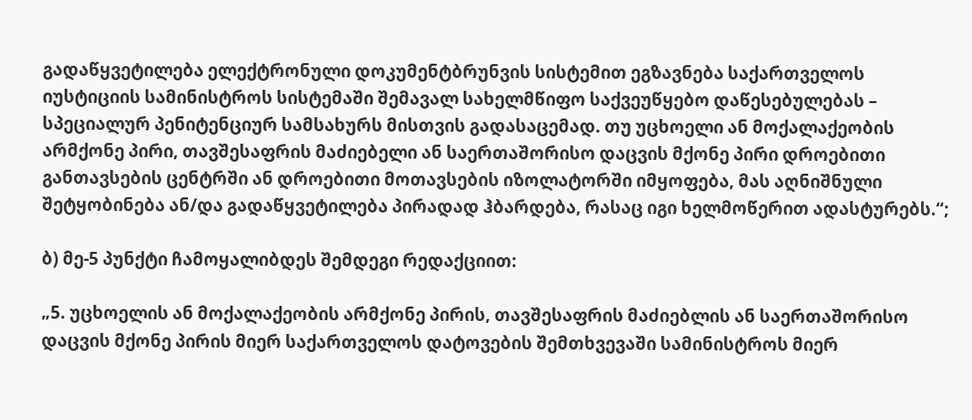გადაწყვეტილება ელექტრონული დოკუმენტბრუნვის სისტემით ეგზავნება საქართველოს იუსტიციის სამინისტროს სისტემაში შემავალ სახელმწიფო საქვეუწყებო დაწესებულებას – სპეციალურ პენიტენციურ სამსახურს მისთვის გადასაცემად. თუ უცხოელი ან მოქალაქეობის არმქონე პირი, თავშესაფრის მაძიებელი ან საერთაშორისო დაცვის მქონე პირი დროებითი განთავსების ცენტრში ან დროებითი მოთავსების იზოლატორში იმყოფება, მას აღნიშნული შეტყობინება ან/და გადაწყვეტილება პირადად ჰბარდება, რასაც იგი ხელმოწერით ადასტურებს.“;

ბ) მე-5 პუნქტი ჩამოყალიბდეს შემდეგი რედაქციით:

„5. უცხოელის ან მოქალაქეობის არმქონე პირის, თავშესაფრის მაძიებლის ან საერთაშორისო დაცვის მქონე პირის მიერ საქართველოს დატოვების შემთხვევაში სამინისტროს მიერ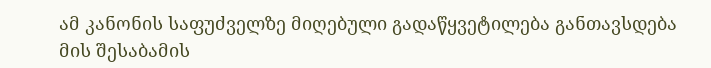ამ კანონის საფუძველზე მიღებული გადაწყვეტილება განთავსდება მის შესაბამის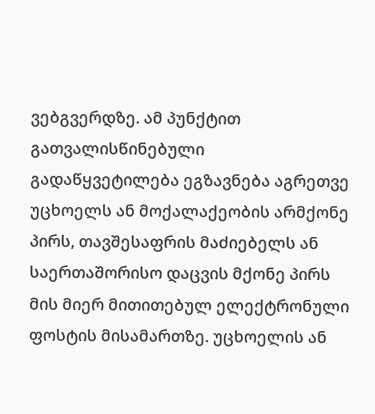ვებგვერდზე. ამ პუნქტით გათვალისწინებული გადაწყვეტილება ეგზავნება აგრეთვე უცხოელს ან მოქალაქეობის არმქონე პირს, თავშესაფრის მაძიებელს ან საერთაშორისო დაცვის მქონე პირს მის მიერ მითითებულ ელექტრონული ფოსტის მისამართზე. უცხოელის ან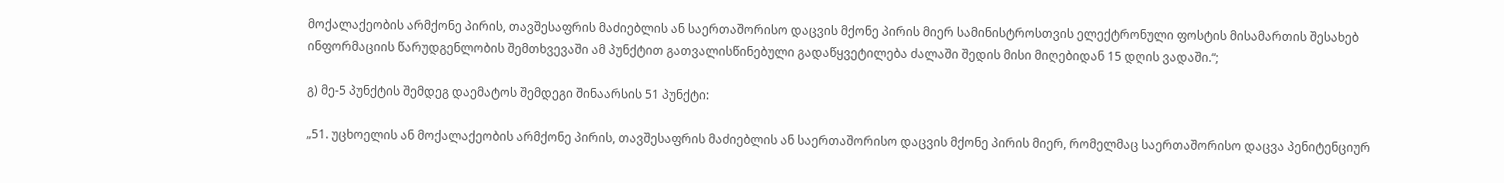მოქალაქეობის არმქონე პირის, თავშესაფრის მაძიებლის ან საერთაშორისო დაცვის მქონე პირის მიერ სამინისტროსთვის ელექტრონული ფოსტის მისამართის შესახებ ინფორმაციის წარუდგენლობის შემთხვევაში ამ პუნქტით გათვალისწინებული გადაწყვეტილება ძალაში შედის მისი მიღებიდან 15 დღის ვადაში.“;

გ) მე-5 პუნქტის შემდეგ დაემატოს შემდეგი შინაარსის 51 პუნქტი:

„51. უცხოელის ან მოქალაქეობის არმქონე პირის, თავშესაფრის მაძიებლის ან საერთაშორისო დაცვის მქონე პირის მიერ, რომელმაც საერთაშორისო დაცვა პენიტენციურ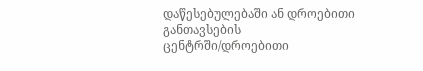დაწესებულებაში ან დროებითი განთავსების ცენტრში/დროებითი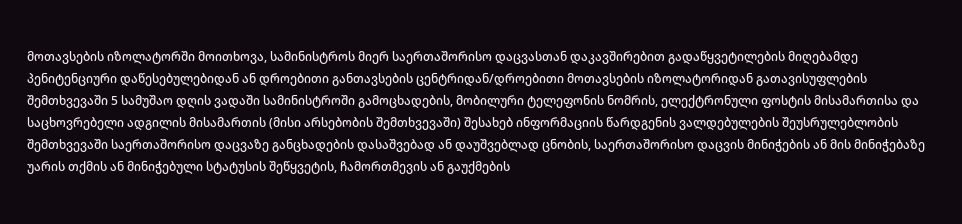მოთავსების იზოლატორში მოითხოვა, სამინისტროს მიერ საერთაშორისო დაცვასთან დაკავშირებით გადაწყვეტილების მიღებამდე პენიტენციური დაწესებულებიდან ან დროებითი განთავსების ცენტრიდან/დროებითი მოთავსების იზოლატორიდან გათავისუფლების შემთხვევაში 5 სამუშაო დღის ვადაში სამინისტროში გამოცხადების, მობილური ტელეფონის ნომრის, ელექტრონული ფოსტის მისამართისა და საცხოვრებელი ადგილის მისამართის (მისი არსებობის შემთხვევაში) შესახებ ინფორმაციის წარდგენის ვალდებულების შეუსრულებლობის შემთხვევაში საერთაშორისო დაცვაზე განცხადების დასაშვებად ან დაუშვებლად ცნობის, საერთაშორისო დაცვის მინიჭების ან მის მინიჭებაზე უარის თქმის ან მინიჭებული სტატუსის შეწყვეტის, ჩამორთმევის ან გაუქმების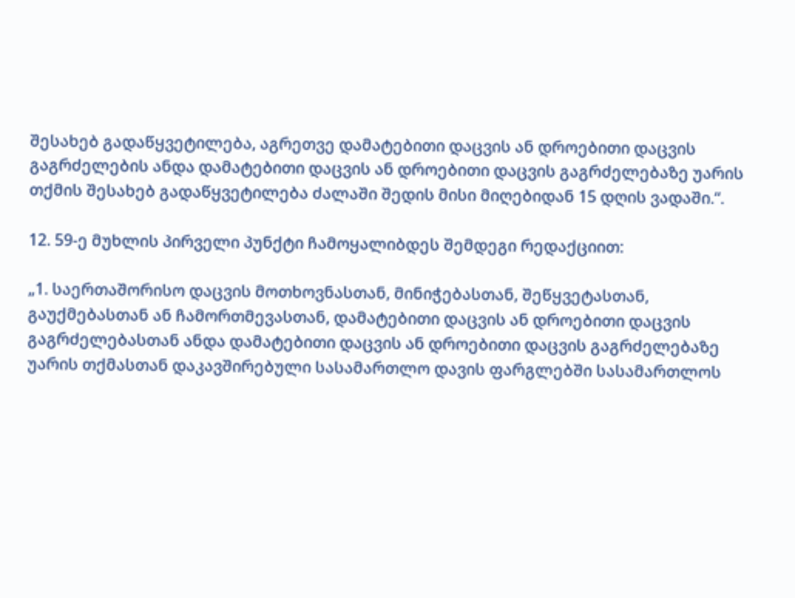შესახებ გადაწყვეტილება, აგრეთვე დამატებითი დაცვის ან დროებითი დაცვის გაგრძელების ანდა დამატებითი დაცვის ან დროებითი დაცვის გაგრძელებაზე უარის თქმის შესახებ გადაწყვეტილება ძალაში შედის მისი მიღებიდან 15 დღის ვადაში.“.

12. 59-ე მუხლის პირველი პუნქტი ჩამოყალიბდეს შემდეგი რედაქციით:

„1. საერთაშორისო დაცვის მოთხოვნასთან, მინიჭებასთან, შეწყვეტასთან, გაუქმებასთან ან ჩამორთმევასთან, დამატებითი დაცვის ან დროებითი დაცვის გაგრძელებასთან ანდა დამატებითი დაცვის ან დროებითი დაცვის გაგრძელებაზე უარის თქმასთან დაკავშირებული სასამართლო დავის ფარგლებში სასამართლოს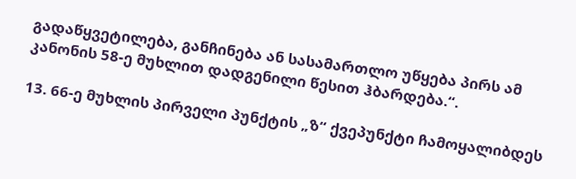გადაწყვეტილება, განჩინება ან სასამართლო უწყება პირს ამ კანონის 58-ე მუხლით დადგენილი წესით ჰბარდება.“.

13. 66-ე მუხლის პირველი პუნქტის „ზ“ ქვეპუნქტი ჩამოყალიბდეს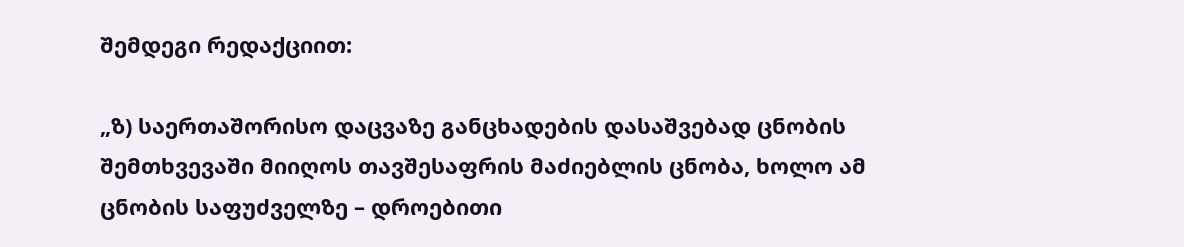შემდეგი რედაქციით:

„ზ) საერთაშორისო დაცვაზე განცხადების დასაშვებად ცნობის შემთხვევაში მიიღოს თავშესაფრის მაძიებლის ცნობა, ხოლო ამ ცნობის საფუძველზე – დროებითი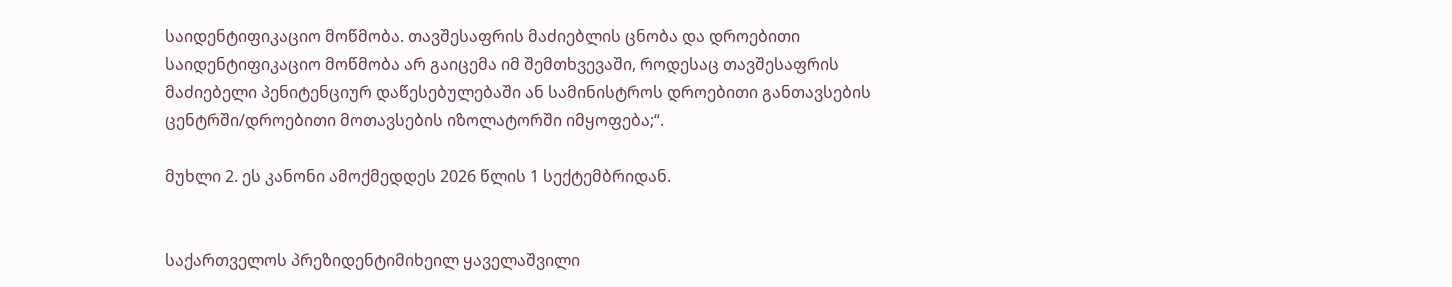საიდენტიფიკაციო მოწმობა. თავშესაფრის მაძიებლის ცნობა და დროებითი საიდენტიფიკაციო მოწმობა არ გაიცემა იმ შემთხვევაში, როდესაც თავშესაფრის მაძიებელი პენიტენციურ დაწესებულებაში ან სამინისტროს დროებითი განთავსების ცენტრში/დროებითი მოთავსების იზოლატორში იმყოფება;“.

მუხლი 2. ეს კანონი ამოქმედდეს 2026 წლის 1 სექტემბრიდან.


საქართველოს პრეზიდენტიმიხეილ ყაველაშვილი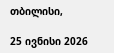თბილისი,

25 ივნისი 2026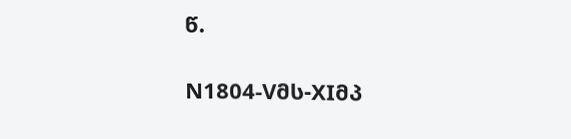წ.

N1804-Vმს-XIმპ